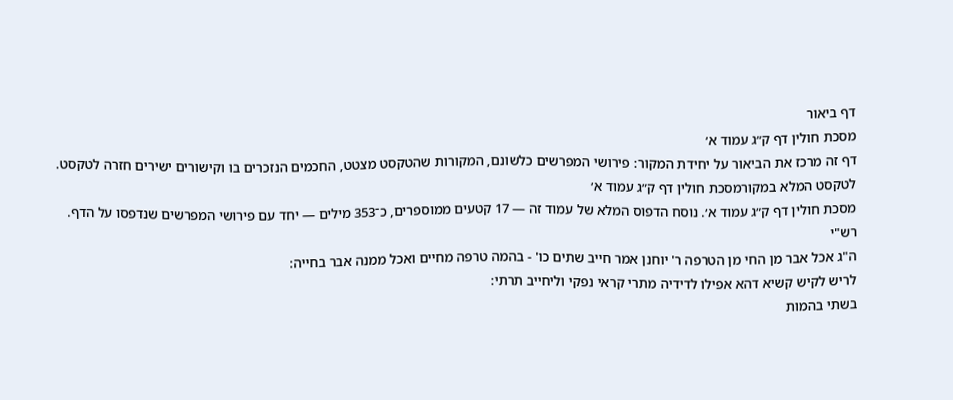דף ביאור
מסכת חולין דף ק״ג עמוד א׳
דף זה מרכז את הביאור על יחידת המקור: פירושי המפרשים כלשונם, המקורות שהטקסט מצטט, החכמים הנזכרים בו וקישורים ישירים חזרה לטקסט.
לטקסט המלא במקורמסכת חולין דף ק״ג עמוד א׳
מסכת חולין דף ק״ג עמוד א׳. נוסח הדפוס המלא של עמוד זה — 17 קטעים ממוספרים, כ־353 מילים — יחד עם פירושי המפרשים שנדפסו על הדף.
רש"י
ה"ג אכל אבר מן החי מן הטרפה ר' יוחנן אמר חייב שתים כו' - בהמה טרפה מחיים ואכל ממנה אבר בחייה:
לריש לקיש קשיא דהא אפילו לדידיה מתרי קראי נפקי וליחייב תרתי:
בשתי בהמות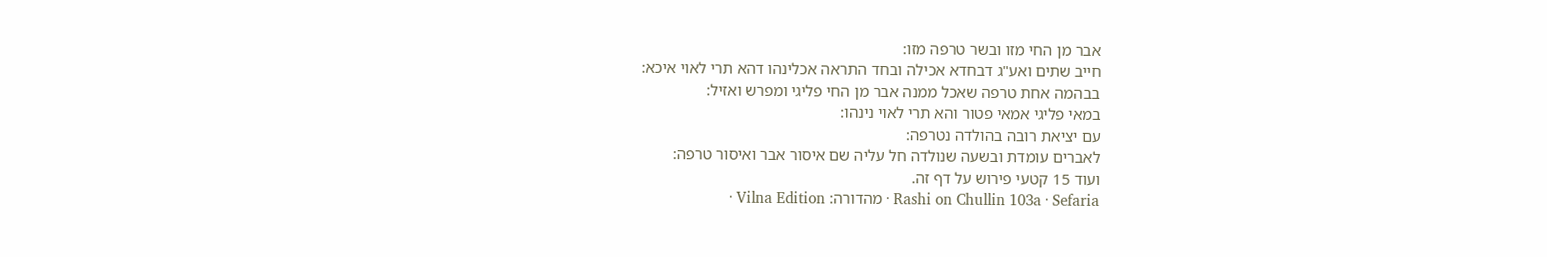אבר מן החי מזו ובשר טרפה מזו:
חייב שתים ואע"ג דבחדא אכילה ובחד התראה אכלינהו דהא תרי לאוי איכא:
בבהמה אחת טרפה שאכל ממנה אבר מן החי פליגי ומפרש ואזיל:
במאי פליגי אמאי פטור והא תרי לאוי נינהו:
עם יציאת רובה בהולדה נטרפה:
לאברים עומדת ובשעה שנולדה חל עליה שם איסור אבר ואיסור טרפה:
ועוד 15 קטעי פירוש על דף זה.
Rashi on Chullin 103a · Sefaria · מהדורה: Vilna Edition ·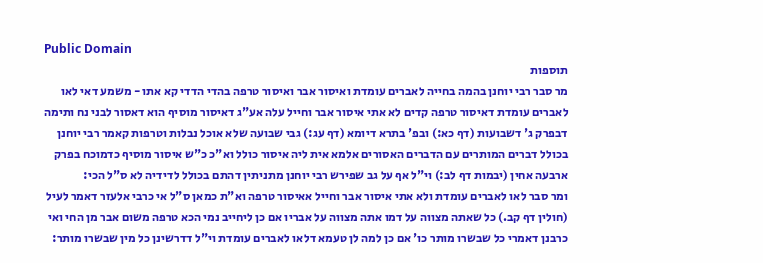Public Domain
תוספות
מר סבר רבי יוחנן בהמה בחייה לאברים עומדת ואיסור אבר ואיסור טרפה בהדי הדדי קא אתו - משמע דאי לאו לאברים עומדת דאיסור טרפה קדים לא אתי איסור אבר וחייל עלה אע"ג דאיסור מוסיף הוא דאסור לבני נח ותימה דבפרק ג' דשבועות (דף כא:) ובפ' בתרא דיומא (דף עג:) גבי שבועה שלא אוכל נבלות וטרפות קאמר רבי יוחנן בכולל דברים המותרים עם הדברים האסורים אלמא אית ליה איסור כולל וא"כ כ"ש איסור מוסיף כדמוכח בפרק ארבעה אחין (יבמות דף לב:) וי"ל אף על גב שפירש רבי יוחנן מתניתין דהתם בכולל לדידיה לא ס"ל הכי:
ומר סבר לאו לאברים עומדת ולא אתי איסור אבר וחייל אאיסור טרפה וא"ת כמאן ס"ל אי כרבי אלעזר דאמר לעיל (חולין דף קב.) כל שאתה מצווה על דמו אתה מצווה על אבריו אם כן ליחייב נמי הכא טרפה משום אבר מן החי ואי כרבנן דאמרי כל שבשרו מותר כו' אם כן למה לן טעמא דלאו לאברים עומדת וי"ל דדרשינן כל מין שבשרו מותר: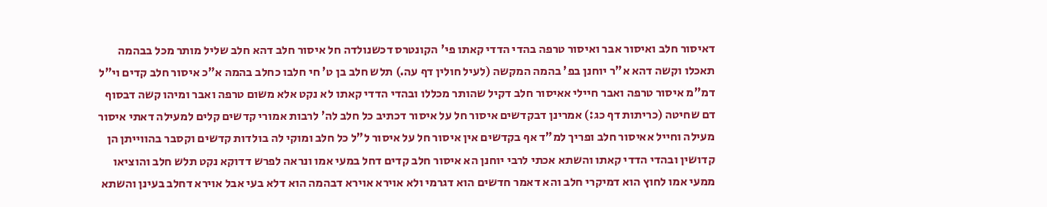דאיסור חלב ואיסור אבר ואיסור טרפה בהדי הדדי קאתו פי' הקונטרס דכשנולדה חל איסור חלב דהא חלב שליל מותר מכל בבהמה תאכלו וקשה דהא א"ר יוחנן בפ' בהמה המקשה (לעיל חולין דף עה.) תלש חלב בן ט' חי חלבו כחלב בהמה א"כ איסור חלב קדים וי"ל דמ"מ איסור טרפה ואבר חיילי אאיסור חלב דקיל שהותר מכללו ובהדי הדדי קאתו לא נקט אלא משום טרפה ואבר ומיהו קשה דבסוף דם שחיטה (כריתות דף כג:) אמרינן דבקדשים איסור חל על איסור דכתיב כל חלב לה' לרבות אמורי קדשים קלים למעילה דאתי איסור מעילה וחייל אאיסור חלב ופריך למ"ד אף בקדשים אין איסור חל על איסור ל"ל כל חלב ומוקי לה בולדות קדשים וקסבר בהווייתן הן קדושין ובהדי הדדי קאתו והשתא אכתי לרבי יוחנן הא איסור חלב קדים דחל במעי אמו ונראה לפרש דדוקא נקט תלש חלב והוציאו ממעי אמו לחוץ הוא דמיקרי חלב והא דאמר חדשים הוא דגרמי ולא אוירא אוירא דבהמה הוא דלא בעי אבל אוירא דחלב בעינן והשתא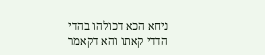ניחא הכא דכולהו בהדי הדדי קאתו והא דקאמר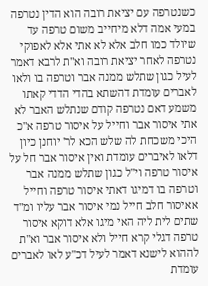כשנטרפה עם יציאת רובה הוא הדין נטרפה במעי אמה דלא מיחייב משום טרפה עד שיולד כמו חלב אלא לא אתי אלא לאפוקי נטרפה לאחר יציאת רובה וא"ת לרבא דאמר לעיל כגון שתלש ממנה אבר וטרפה בו ולאו לאברים עומדת דהשתא בהדי הדדי קאתו משמע דאם נטרפה קודם שנתלש האבר לא אתי איסור אבר וחייל על איסור טרפה א"כ היכי משכחת לה שלש הכא לר' יוחנן כיון דלאו לאיברים עומדת ואין איסור אבר חל על איסור טרפה וי"ל כגון שתלש ממנה אבר וטרפה בו דמיגו דאתי איסור טרפה וחייל אאיסור חלב חייל נמי איסור אבר עליו ומ"ד שתים לית ליה האי מיגו אלא דוקא איסור טרפה דגלי קרא חייל ולא איסור אבר וא"ת לההוא לישנא דאמר לעיל דכ"ע לאו לאברים עומדת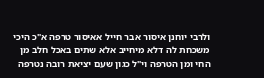ולרבי יוחנן איסור אבר חייל אאיסור טרפה א"כ היכי משכחת לה דלא מיחייב אלא שתים באכל חלב מן החי ומן הטרפה וי"ל כגון שעם יציאת רובה נטרפה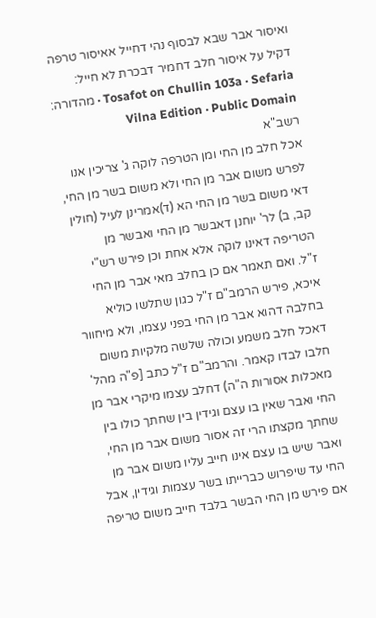ואיסור אבר שבא לבסוף נהי דחייל אאיסור טרפה דקיל על איסור חלב דחמיר דבכרת לא חייל:
Tosafot on Chullin 103a · Sefaria · מהדורה: Vilna Edition · Public Domain
רשב"א
אכל חלב מן החי ומן הטרפה לוקה ג' צריכין אנו לפרש משום אבר מן החי ולא משום בשר מן החי, דאי משום בשר מן החי הא (ד)אמרינן לעיל (חולין קב, ב) לר' יוחנן דאבשר מן החי ואבשר מן הטריפה דאינו לוקה אלא אחת וכן פירש רש"י ז"ל. ואם תאמר אם כן בחלב מאי אבר מן החי איכא, פירש הרמב"ם ז"ל כגון שתלשו כוליא בחלבה דהוא אבר מן החי בפני עצמו, ולא מיחוור דאכל חלב משמע וכולה שלשה מלקיות משום חלבו לבדו קאמר. והרמב"ם ז"ל כתב [פ"ה מהל' מאכלות אסורות ה"ה) דחלב עצמו מיקרי אבר מן החי ואבר שאין בו עצם וגידין בין שחתך כולו בין שחתך מקצתו הרי זה אסור משום אבר מן החי, ואבר שיש בו עצם אינו חייב עליו משום אבר מן החי עד שיפרוש כברייתו בשר עצמות וגידין, אבל אם פירש מן החי הבשר בלבד חייב משום טריפה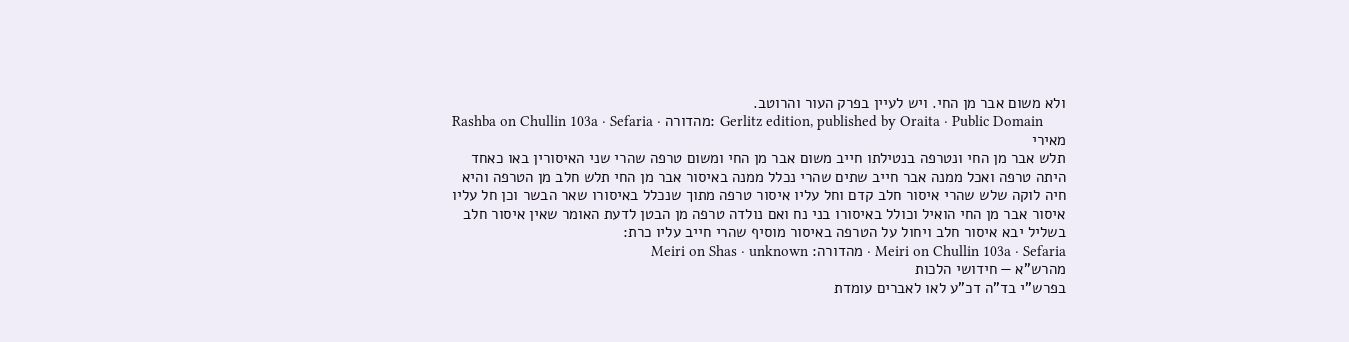ולא משום אבר מן החי. ויש לעיין בפרק העור והרוטב.
Rashba on Chullin 103a · Sefaria · מהדורה: Gerlitz edition, published by Oraita · Public Domain
מאירי
תלש אבר מן החי ונטרפה בנטילתו חייב משום אבר מן החי ומשום טרפה שהרי שני האיסורין באו כאחד היתה טרפה ואכל ממנה אבר חייב שתים שהרי נכלל ממנה באיסור אבר מן החי תלש חלב מן הטרפה והיא חיה לוקה שלש שהרי איסור חלב קדם וחל עליו איסור טרפה מתוך שנכלל באיסורו שאר הבשר וכן חל עליו איסור אבר מן החי הואיל וכולל באיסורו בני נח ואם נולדה טרפה מן הבטן לדעת האומר שאין איסור חלב בשליל יבא איסור חלב ויחול על הטרפה באיסור מוסיף שהרי חייב עליו כרת:
Meiri on Chullin 103a · Sefaria · מהדורה: Meiri on Shas · unknown
מהרש"א — חידושי הלכות
בפרש"י בד"ה דכ"ע לאו לאברים עומדת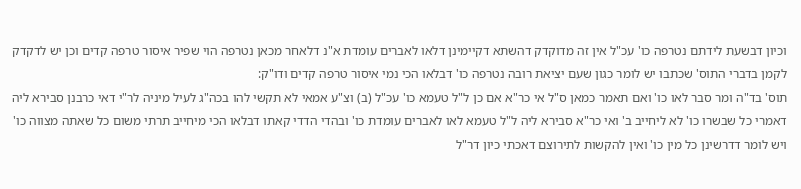וכיון דבשעת לידתם נטרפה כו' עכ"ל אין זה מדוקדק דהשתא דקיימינן דלאו לאברים עומדת א"נ דלאחר מכאן נטרפה הוי שפיר איסור טרפה קדים וכן יש לדקדק לקמן בדברי התוס' שכתבו יש לומר כגון שעם יציאת רובה נטרפה כו' דבלאו הכי נמי איסור טרפה קדים ודו"ק:
תוס' בד"ה ומר סבר לאו כו' ואם תאמר כמאן ס"ל אי כר"א אם כן ל"ל טעמא כו' עכ"ל (ב) וצ"ע אמאי לא תקשי להו בכה"ג לעיל מיניה לר"י דאי כרבנן סבירא ליה דאמרי כל שבשרו כו' לא ליחייב ב' ואי כר"א סבירא ליה ל"ל טעמא לאו לאברים עומדת כו' ובהדי הדדי קאתו דבלאו הכי מיחייב תרתי משום כל שאתה מצווה כו' ויש לומר דדרשינן כל מין כו' ואין להקשות לתירוצם דאכתי כיון דר"ל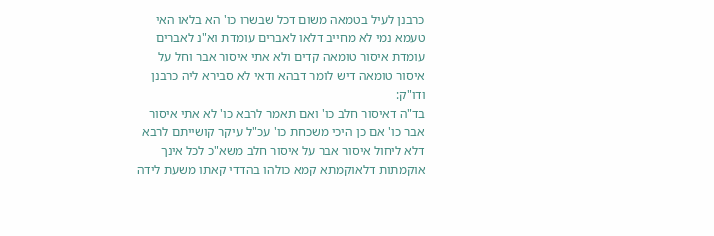כרבנן לעיל בטמאה משום דכל שבשרו כו' הא בלאו האי טעמא נמי לא מחייב דלאו לאברים עומדת וא"נ לאברים עומדת איסור טומאה קדים ולא אתי איסור אבר וחל על איסור טומאה דיש לומר דבהא ודאי לא סבירא ליה כרבנן ודו"ק:
בד"ה דאיסור חלב כו' ואם תאמר לרבא כו' לא אתי איסור אבר כו' אם כן היכי משכחת כו' עכ"ל עיקר קושייתם לרבא דלא ליחול איסור אבר על איסור חלב משא"כ לכל אינך אוקמתות דלאוקמתא קמא כולהו בהדדי קאתו משעת לידה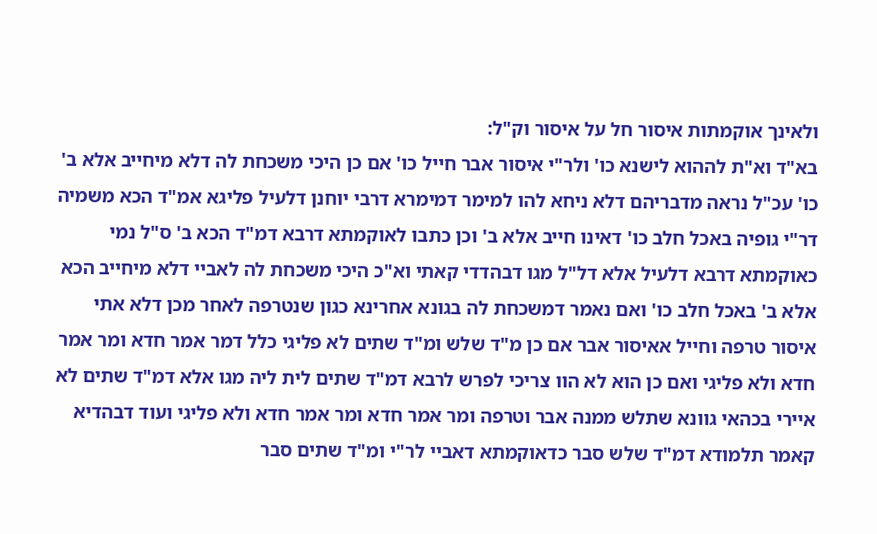ולאינך אוקמתות איסור חל על איסור וק"ל:
בא"ד וא"ת לההוא לישנא כו' ולר"י איסור אבר חייל כו' אם כן היכי משכחת לה דלא מיחייב אלא ב' כו' עכ"ל נראה מדבריהם דלא ניחא להו למימר דמימרא דרבי יוחנן דלעיל פליגא אמ"ד הכא משמיה דר"י גופיה באכל חלב כו' דאינו חייב אלא ב' וכן כתבו לאוקמתא דרבא דמ"ד הכא ב' ס"ל נמי כאוקמתא דרבא דלעיל אלא דל"ל מגו דבהדדי קאתי וא"כ היכי משכחת לה לאביי דלא מיחייב הכא אלא ב' באכל חלב כו' ואם נאמר דמשכחת לה בגונא אחרינא כגון שנטרפה לאחר מכן דלא אתי איסור טרפה וחייל אאיסור אבר אם כן מ"ד שלש ומ"ד שתים לא פליגי כלל דמר אמר חדא ומר אמר חדא ולא פליגי ואם כן הוא לא הוו צריכי לפרש לרבא דמ"ד שתים לית ליה מגו אלא דמ"ד שתים לא איירי בכהאי גוונא שתלש ממנה אבר וטרפה ומר אמר חדא ומר אמר חדא ולא פליגי ועוד דבהדיא קאמר תלמודא דמ"ד שלש סבר כדאוקמתא דאביי לר"י ומ"ד שתים סבר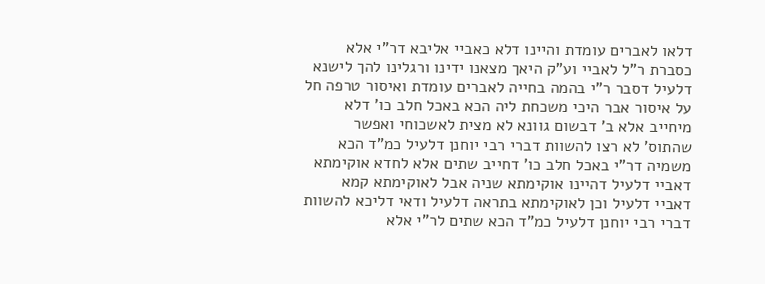דלאו לאברים עומדת והיינו דלא כאביי אליבא דר"י אלא כסברת ר"ל לאביי וע"ק היאך מצאנו ידינו ורגלינו להך לישנא דלעיל דסבר ר"י בהמה בחייה לאברים עומדת ואיסור טרפה חל על איסור אבר היכי משכחת ליה הכא באכל חלב כו' דלא מיחייב אלא ב' דבשום גוונא לא מצית לאשכוחי ואפשר שהתוס' לא רצו להשוות דברי רבי יוחנן דלעיל כמ"ד הכא משמיה דר"י באכל חלב כו' דחייב שתים אלא לחדא אוקימתא דאביי דלעיל דהיינו אוקימתא שניה אבל לאוקימתא קמא דאביי דלעיל וכן לאוקימתא בתראה דלעיל ודאי דליכא להשוות דברי רבי יוחנן דלעיל כמ"ד הכא שתים לר"י אלא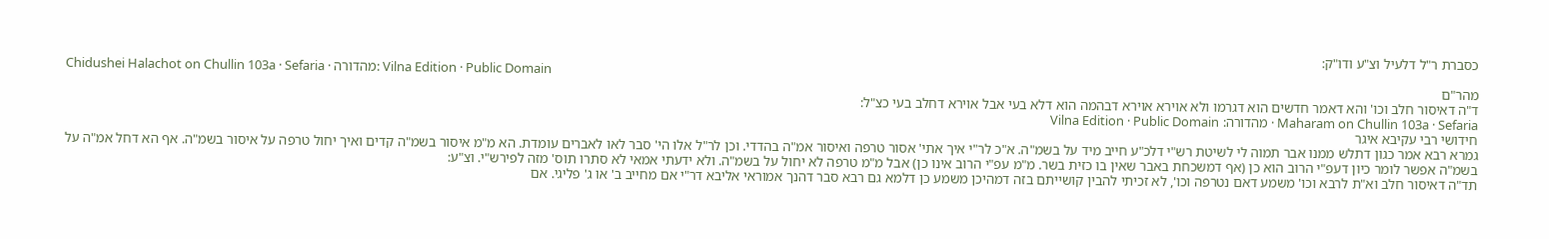כסברת ר"ל דלעיל וצ"ע ודו"ק:
Chidushei Halachot on Chullin 103a · Sefaria · מהדורה: Vilna Edition · Public Domain
מהר"ם
ד"ה דאיסור חלב וכו' והא דאמר חדשים הוא דגרמו ולא אוירא אוירא דבהמה הוא דלא בעי אבל אוירא דחלב בעי כצ"ל:
Maharam on Chullin 103a · Sefaria · מהדורה: Vilna Edition · Public Domain
חידושי רבי עקיבא איגר
גמרא רבא אמר כגון דתלש ממנו אבר תמוה לי לשיטת רש"י דלכ"ע חייב מיד על בשמ"ה. א"כ לר"י איך אתי' אסור טרפה ואיסור אמ"ה בהדדי. וכן לר"ל אלו הי' סבר לאו לאברים עומדת. הא מ"מ איסור בשמ"ה קדים ואיך יחול טרפה על איסור בשמ"ה. אף הא דחל אמ"ה על בשמ"ה אפשר לומר כיון דעפ"י הרוב הוא כן (אף דמשכחת באבר שאין בו כזית בשר. מ"מ עפ"י הרוב אינו כן) אבל מ"מ טרפה לא יחול על בשמ"ה. ולא ידעתי אמאי לא סתרו תוס' מזה לפירש"י. וצ"ע:
תד"ה דאיסור חלב וא"ת לרבא וכו' משמע דאם נטרפה וכו', לא זכיתי להבין קושייתם בזה דמהיכן משמע כן דלמא גם רבא סבר דהנך אמוראי אליבא דר"י אם מחייב ב' או ג' פליגי. אם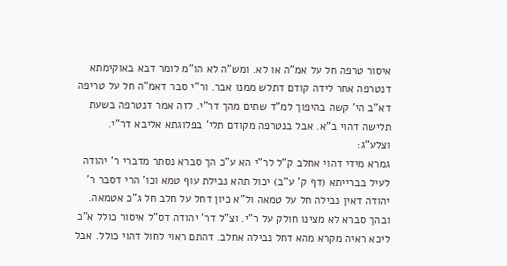איסור טרפה חל על אמ"ה או לא. ומש"ה לא הו"מ לומר דבא באוקימתא דנטרפה אחר לידה קודם דתלש ממנו אבר. ור"י סבר דאמ"ה חל על טריפה דא"ב הי' קשה בהיפוך למ"ד שתים מהך דר"י. לזה אמר דנטרפה בשעת תלישה דהוי ב"א. אבל בנטרפה מקודם תלי' בפלוגתא אליבא דר"י. וצלע"ג:
גמרא מידי דהוי אחלב ק"ל לר"י הא ע"כ הך סברא נסתר מדברי ר' יהודה לעיל בברייתא (דף ק' ע"ב) יכול תהא נבילת עוף טמא וכו' הרי דסבר ר' יהודה דאין נבילה חל על טמאה ול"א כיון דחל על חלב חל ג"כ אטמאה. ובהך סברא לא מצינו חולק על ר"י. וצ"ל דר' יהודה דס"ל איסור כולל א"כ ליכא ראיה מקרא מהא דחל נבילה אחלב. דהתם ראוי לחול דהוי כולל. אבל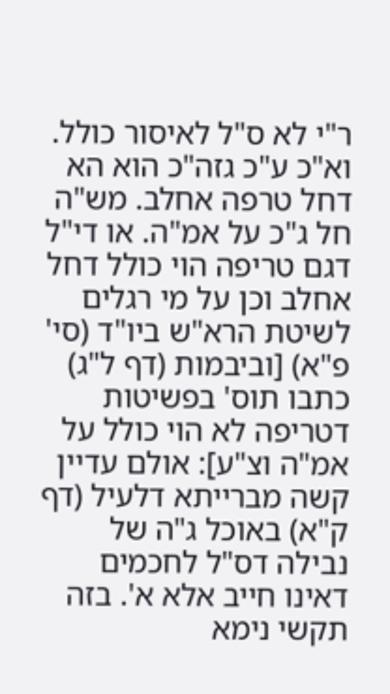ר"י לא ס"ל לאיסור כולל. וא"כ ע"כ גזה"כ הוא הא דחל טרפה אחלב. מש"ה חל ג"כ על אמ"ה. או די"ל דגם טריפה הוי כולל דחל אחלב וכן על מי רגלים לשיטת הרא"ש ביו"ד (סי' פ"א) [וביבמות (דף ל"ג) כתבו תוס' בפשיטות דטריפה לא הוי כולל על אמ"ה וצ"ע]: אולם עדיין קשה מברייתא דלעיל (דף ק"א) באוכל ג"ה של נבילה דס"ל לחכמים דאינו חייב אלא א'. בזה תקשי נימא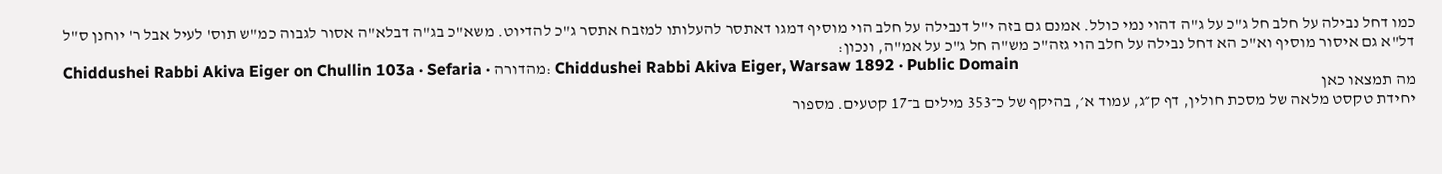כמו דחל נבילה על חלב חל ג"כ על ג"ה דהוי נמי כולל. אמנם גם בזה י"ל דנבילה על חלב הוי מוסיף דמגו דאתסר להעלותו למזבח אתסר ג"כ להדיוט. משא"כ בג"ה דבלא"ה אסור לגבוה כמ"ש תוס' לעיל אבל ר' יוחנן ס"ל דל"א גם איסור מוסיף וא"כ הא דחל נבילה על חלב הוי גזה"כ מש"ה חל ג"כ על אמ"ה, ונכון:
Chiddushei Rabbi Akiva Eiger on Chullin 103a · Sefaria · מהדורה: Chiddushei Rabbi Akiva Eiger, Warsaw 1892 · Public Domain
מה תמצאו כאן
יחידת טקסט מלאה של מסכת חולין, דף ק״ג, עמוד א׳, בהיקף של כ־353 מילים ב־17 קטעים. מספור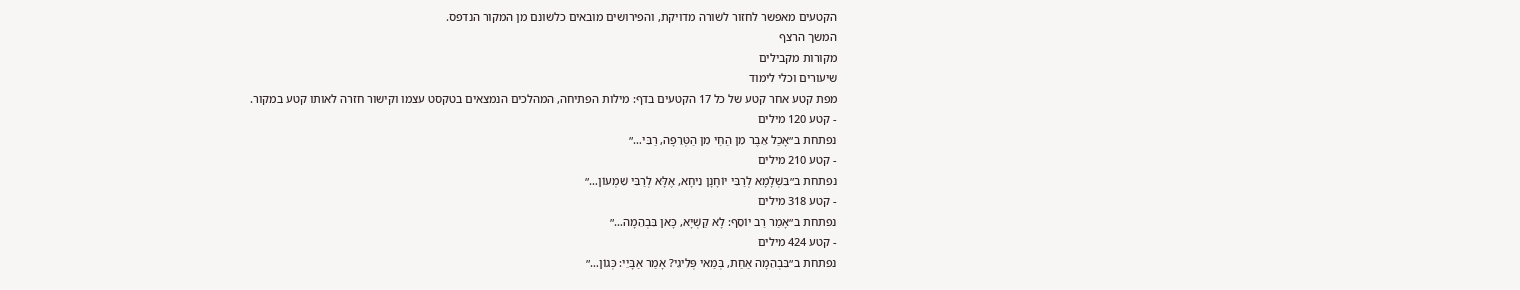הקטעים מאפשר לחזור לשורה מדויקת, והפירושים מובאים כלשונם מן המקור הנדפס.
המשך הרצף
מקורות מקבילים
שיעורים וכלי לימוד
מפת קטע אחר קטע של כל 17 הקטעים בדף: מילות הפתיחה, המהלכים הנמצאים בטקסט עצמו וקישור חזרה לאותו קטע במקור.
- קטע 120 מילים
נפתחת ב״אָכַל אֵבֶר מִן הַחַי מִן הַטְּרֵפָה, רַבִּי…״
- קטע 210 מילים
נפתחת ב״בִּשְׁלָמָא לְרַבִּי יוֹחָנָן נִיחָא, אֶלָּא לְרַבִּי שִׁמְעוֹן…״
- קטע 318 מילים
נפתחת ב״אָמַר רַב יוֹסֵף: לָא קַשְׁיָא, כָּאן בִּבְהֵמָה…״
- קטע 424 מילים
נפתחת ב״בִּבְהֵמָה אַחַת, בְּמַאי פְּלִיגִי? אָמַר אַבָּיֵי: כְּגוֹן…״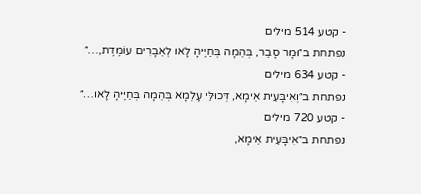- קטע 514 מילים
נפתחת ב״וּמָר סָבַר, בְּהֵמָה בְּחַיֶּיהָ לָאו לְאֵבָרִים עוֹמֶדֶת,…״
- קטע 634 מילים
נפתחת ב״וְאִיבָּעֵית אֵימָא, דְּכוּלֵּי עָלְמָא בְּהֵמָה בְּחַיֶּיהָ לָאו…״
- קטע 720 מילים
נפתחת ב״אִיבָּעֵית אֵימָא,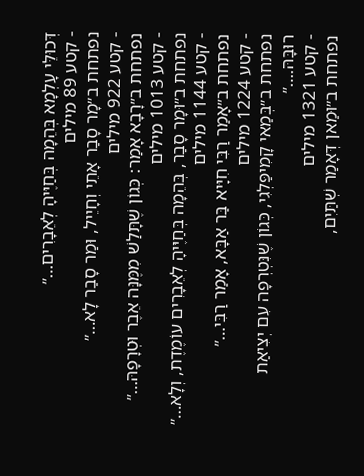דְּכוּלֵּי עָלְמָא בְּהֵמָה בְּחַיֶּיהָ לְאֵבָרִים…״
- קטע 89 מילים
נפתחת ב״מָר סָבַר אָתֵי וְחָיֵיל, וּמַר סָבַר לָא…״
- קטע 922 מילים
נפתחת ב״רָבָא אָמַר: כְּגוֹן שֶׁתָּלַשׁ מִמֶּנָּה אֵבֶר וּטְרָפָהּ…״
- קטע 1013 מילים
נפתחת ב״וּמָר סָבַר, בְּהֵמָה בְּחַיֶּיהָ לְאֵבָרִים עוֹמֶדֶת, וְלָא…״
- קטע 1144 מילים
נפתחת ב״אָמַר רַבִּי חִיָּיא בַּר אַבָּא, אָמַר רַבִּי…״
- קטע 1224 מילים
נפתחת ב״בְּמַאי קָמִיפַּלְגִי, כְּגוֹן שֶׁנִּטְרְפָה עִם יְצִיאַת רוּבָּהּ.…״
- קטע 1321 מילים
נפתחת ב״וּמַאן דְּאָמַר שְׁתַּיִם,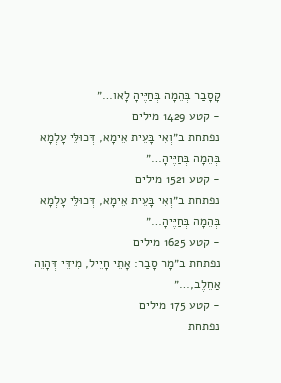קָסָבַר בְּהֵמָה בְּחַיֶּיהָ לָאו…״
- קטע 1429 מילים
נפתחת ב״וְאִי בָּעֵית אֵימָא, דְּכוּלֵּי עָלְמָא בְּהֵמָה בְּחַיֶּיהָ…״
- קטע 1521 מילים
נפתחת ב״וְאִי בָּעֵית אֵימָא, דְּכוּלֵּי עָלְמָא בְּהֵמָה בְּחַיֶּיהָ…״
- קטע 1625 מילים
נפתחת ב״מָר סָבַר: אָתֵי חָיֵיל, מִידֵּי דְּהָוֵה אַחֵלֶב,…״
- קטע 175 מילים
נפתחת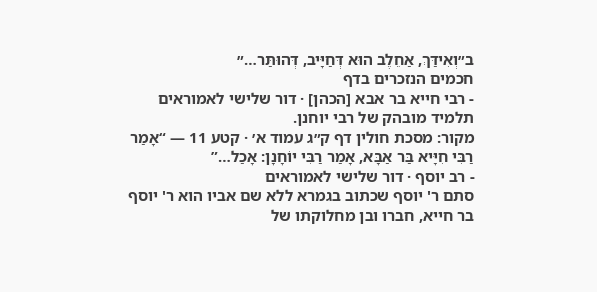ב״וְאִידַּךְ, אַחֵלֶב הוּא דְּחַיָּיב, דְּהוּתַּר…״
חכמים הנזכרים בדף
- רבי חייא בר אבא [הכהן] · דור שלישי לאמוראים
תלמיד מובהק של רבי יוחנן.
מקור: מסכת חולין דף ק״ג עמוד א׳ · קטע 11 — “אָמַר רַבִּי חִיָּיא בַּר אַבָּא, אָמַר רַבִּי יוֹחָנָן: אָכַל…”
- רב יוסף · דור שלישי לאמוראים
סתם ר' יוסף שכתוב בגמרא ללא שם אביו הוא ר' יוסף בר חייא, חברו ובן מחלוקתו של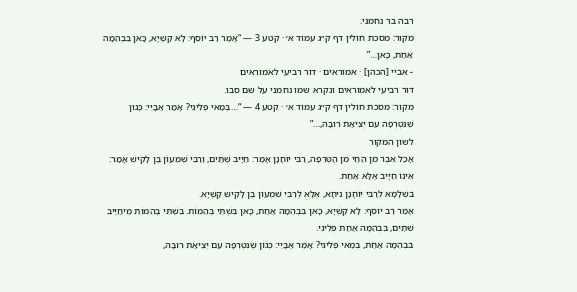רבה בר נחמני.
מקור: מסכת חולין דף ק״ג עמוד א׳ · קטע 3 — “אָמַר רַב יוֹסֵף: לָא קַשְׁיָא, כָּאן בִּבְהֵמָה אַחַת, כָּאן…”
- אביי [הכהן] · אמוראים · דור רביעי לאמוראים
דור רביעי לאמוראים ונקרא שמו נחמני על שם סבו.
מקור: מסכת חולין דף ק״ג עמוד א׳ · קטע 4 — “…בְּמַאי פְּלִיגִי? אָמַר אַבָּיֵי: כְּגוֹן שֶׁנִּטְרְפָה עִם יְצִיאַת רוּבָּהּ,…”
לשון המקור
אָכַל אֵבֶר מִן הַחַי מִן הַטְּרֵפָה, רַבִּי יוֹחָנָן אָמַר: חַיָּיב שְׁתַּיִם, וְרַבִּי שִׁמְעוֹן בֶּן לָקִישׁ אָמַר: אֵינוֹ חַיָּיב אֶלָּא אַחַת.
בִּשְׁלָמָא לְרַבִּי יוֹחָנָן נִיחָא, אֶלָּא לְרַבִּי שִׁמְעוֹן בֶּן לָקִישׁ קַשְׁיָא.
אָמַר רַב יוֹסֵף: לָא קַשְׁיָא, כָּאן בִּבְהֵמָה אַחַת, כָּאן בִּשְׁתֵּי בְּהֵמוֹת. בִּשְׁתֵּי בְּהֵמוֹת מִיחַיַּיב שְׁתַּיִם, בִּבְהֵמָה אַחַת פְּלִיגִי.
בִּבְהֵמָה אַחַת, בְּמַאי פְּלִיגִי? אָמַר אַבָּיֵי: כְּגוֹן שֶׁנִּטְרְפָה עִם יְצִיאַת רוּבָּהּ,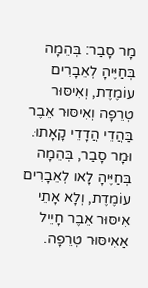מָר סָבַר: בְּהֵמָה בְּחַיֶּיהָ לְאֵבָרִים עוֹמֶדֶת, וְאִיסּוּר טְרֵפָה וְאִיסּוּר אֵבֶר בַּהֲדֵי הֲדָדֵי קָאָתוּ.
וּמָר סָבַר, בְּהֵמָה בְּחַיֶּיהָ לָאו לְאֵבָרִים עוֹמֶדֶת, וְלָא אָתֵי אִיסּוּר אֵבֶר חָיֵיל אַאִיסּוּר טְרֵפָה.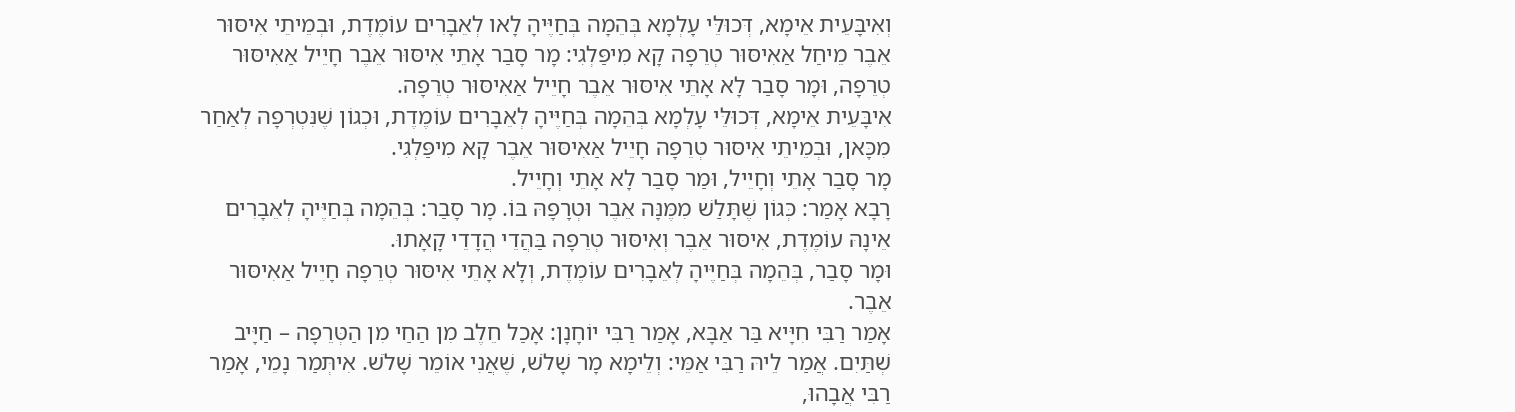וְאִיבָּעֵית אֵימָא, דְּכוּלֵּי עָלְמָא בְּהֵמָה בְּחַיֶּיהָ לָאו לְאֵבָרִים עוֹמֶדֶת, וּבְמֵיתֵי אִיסּוּר אֵבֶר מֵיחַל אַאִיסּוּר טְרֵפָה קָא מִיפַּלְגִי: מָר סָבַר אָתֵי אִיסּוּר אֵבֶר חָיֵיל אַאִיסּוּר טְרֵפָה, וּמָר סָבַר לָא אָתֵי אִיסּוּר אֵבֶר חָיֵיל אַאִיסּוּר טְרֵפָה.
אִיבָּעֵית אֵימָא, דְּכוּלֵּי עָלְמָא בְּהֵמָה בְּחַיֶּיהָ לְאֵבָרִים עוֹמֶדֶת, וּכְגוֹן שֶׁנִּטְרְפָה לְאַחַר מִכָּאן, וּבְמֵיתֵי אִיסּוּר טְרֵפָה חָיֵיל אַאִיסּוּר אֵבֶר קָא מִיפַּלְגִי.
מָר סָבַר אָתֵי וְחָיֵיל, וּמַר סָבַר לָא אָתֵי וְחָיֵיל.
רָבָא אָמַר: כְּגוֹן שֶׁתָּלַשׁ מִמֶּנָּה אֵבֶר וּטְרָפָהּ בּוֹ. מָר סָבַר: בְּהֵמָה בְּחַיֶּיהָ לְאֵבָרִים אֵינָהּ עוֹמֶדֶת, אִיסּוּר אֵבֶר וְאִיסּוּר טְרֵפָה בַּהֲדֵי הֲדָדֵי קָאָתוּ.
וּמָר סָבַר, בְּהֵמָה בְּחַיֶּיהָ לְאֵבָרִים עוֹמֶדֶת, וְלָא אָתֵי אִיסּוּר טְרֵפָה חָיֵיל אַאִיסּוּר אֵבֶר.
אָמַר רַבִּי חִיָּיא בַּר אַבָּא, אָמַר רַבִּי יוֹחָנָן: אָכַל חֵלֶב מִן הַחַי מִן הַטְּרֵפָה – חַיָּיב שְׁתַּיִם. אֲמַר לֵיהּ רַבִּי אַמֵּי: וְלֵימָא מָר שָׁלֹשׁ, שֶׁאֲנִי אוֹמֵר שָׁלֹשׁ. אִיתְּמַר נָמֵי, אָמַר רַבִּי אֲבָהוּ,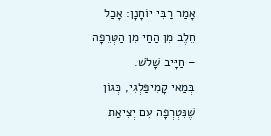אָמַר רַבִּי יוֹחָנָן: אָכַל חֵלֶב מִן הַחַי מִן הַטְּרֵפָה – חַיָּיב שָׁלֹשׁ.
בְּמַאי קָמִיפַּלְגִי, כְּגוֹן שֶׁנִּטְרְפָה עִם יְצִיאַת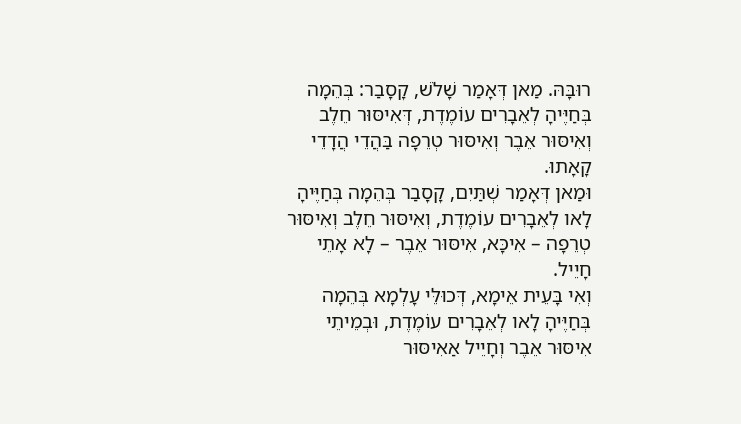רוּבָּהּ. מַאן דְּאָמַר שָׁלֹשׁ, קָסָבַר: בְּהֵמָה בְּחַיֶּיהָ לְאֵבָרִים עוֹמֶדֶת, דְּאִיסּוּר חֵלֶב וְאִיסּוּר אֵבֶר וְאִיסּוּר טְרֵפָה בַּהֲדֵי הֲדָדֵי קָאָתוּ.
וּמַאן דְּאָמַר שְׁתַּיִם, קָסָבַר בְּהֵמָה בְּחַיֶּיהָ לָאו לְאֵבָרִים עוֹמֶדֶת, וְאִיסּוּר חֵלֶב וְאִיסּוּר טְרֵפָה – אִיכָּא, אִיסּוּר אֵבֶר – לָא אָתֵי חָיֵיל.
וְאִי בָּעֵית אֵימָא, דְּכוּלֵּי עָלְמָא בְּהֵמָה בְּחַיֶּיהָ לָאו לְאֵבָרִים עוֹמֶדֶת, וּבְמֵיתֵי אִיסּוּר אֵבֶר וְחָיֵיל אַאִיסּוּר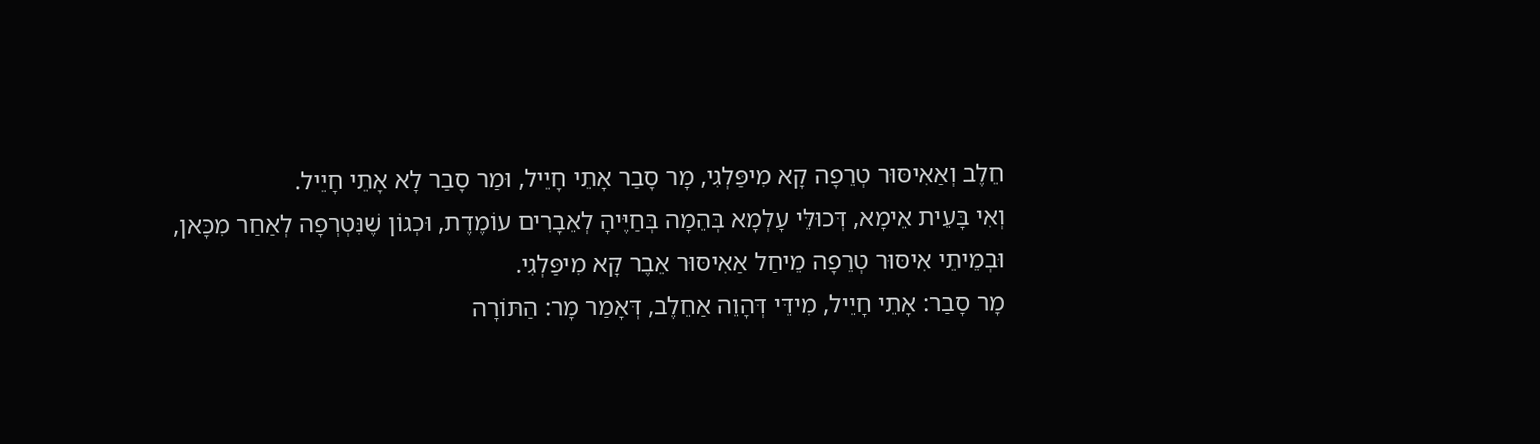חֵלֶב וְאַאִיסּוּר טְרֵפָה קָא מִיפַּלְגִי, מָר סָבַר אָתֵי חָיֵיל, וּמַר סָבַר לָא אָתֵי חָיֵיל.
וְאִי בָּעֵית אֵימָא, דְּכוּלֵּי עָלְמָא בְּהֵמָה בְּחַיֶּיהָ לְאֵבָרִים עוֹמֶדֶת, וּכְגוֹן שֶׁנִּטְרְפָה לְאַחַר מִכָּאן, וּבְמֵיתֵי אִיסּוּר טְרֵפָה מֵיחַל אַאִיסּוּר אֵבֶר קָא מִיפַּלְגִי.
מָר סָבַר: אָתֵי חָיֵיל, מִידֵּי דְּהָוֵה אַחֵלֶב, דְּאָמַר מָר: הַתּוֹרָה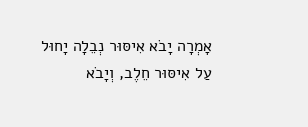אָמְרָה יָבֹא אִיסּוּר נְבֵלָה יָחוּל עַל אִיסּוּר חֵלֶב, וְיָבֹא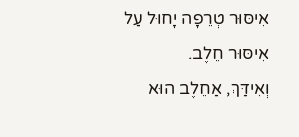אִיסּוּר טְרֵפָה יָחוּל עַל אִיסּוּר חֵלֶב.
וְאִידַּךְ, אַחֵלֶב הוּא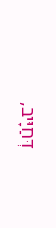דְּחַיָּיב,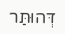דְּהוּתַּר